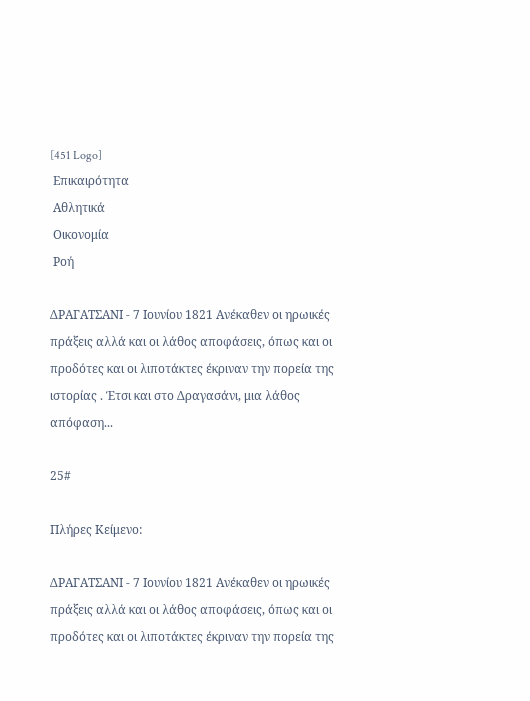[451 Logo]
 Επικαιρότητα
 Αθλητικά
 Οικονομία
 Ροή

ΔΡΑΓΑΤΣΑΝΙ - 7 Ιουνίου 1821 Ανέκαθεν οι ηρωικές πράξεις αλλά και οι λάθος αποφάσεις, όπως και οι προδότες και οι λιποτάκτες έκριναν την πορεία της ιστορίας . Έτσι και στο Δραγασάνι, μια λάθος απόφαση...

25#

Πλήρες Κείμενο:

ΔΡΑΓΑΤΣΑΝΙ - 7 Ιουνίου 1821 Ανέκαθεν οι ηρωικές πράξεις αλλά και οι λάθος αποφάσεις, όπως και οι προδότες και οι λιποτάκτες έκριναν την πορεία της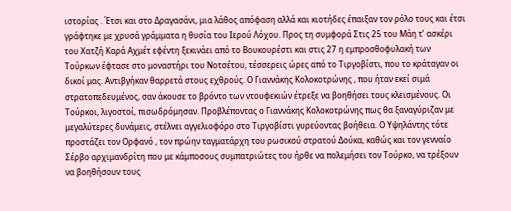ιστορίας . Έτσι και στο Δραγασάνι, μια λάθος απόφαση αλλά και κιοτήδες έπαιξαν τον ρόλο τους και έτσι γράφτηκε με χρυσά γράμματα η θυσία του Ιερού Λόχου. Προς τη συμφορά Στις 25 του Μάη τ’ ασκέρι του Χατζή Καρά Αχμέτ εφέντη ξεκινάει από το Βουκουρέστι και στις 27 η εμπροσθοφυλακή των Τούρκων έφτασε στο μοναστήρι του Νοτσέτου, τέσσερεις ώρες από το Τιργοβίστι, που το κράταγαν οι δικοί μας. Αντιβγήκαν θαρρετά στους εχθρούς. Ο Γιαννάκης Κολοκοτρώνης , που ήταν εκεί σιμά στρατοπεδευμένος, σαν άκουσε το βρόντο των ντουφεκιών έτρεξε να βοηθήσει τους κλεισμένους. Οι Τούρκοι, λιγοστοί, πισωδρόμησαν. Προβλέποντας ο Γιαννάκης Κολοκοτρώνης πως θα ξαναγύριζαν με μεγαλύτερες δυνάμεις, στέλνει αγγελιοφόρο στο Τιργοβίστι γυρεύοντας βοήθεια. Ο Υψηλάντης τότε προστάζει τον Ορφανό , τον πρώην ταγματάρχη του ρωσικού στρατού Δούκα, καθώς και τον γενναίο Σέρβο αρχιμανδρίτη που με κάμποσους συμπατριώτες του ήρθε να πολεμήσει τον Τούρκο, να τρέξουν να βοηθήσουν τους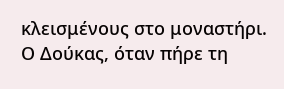κλεισμένους στο μοναστήρι. Ο Δούκας, όταν πήρε τη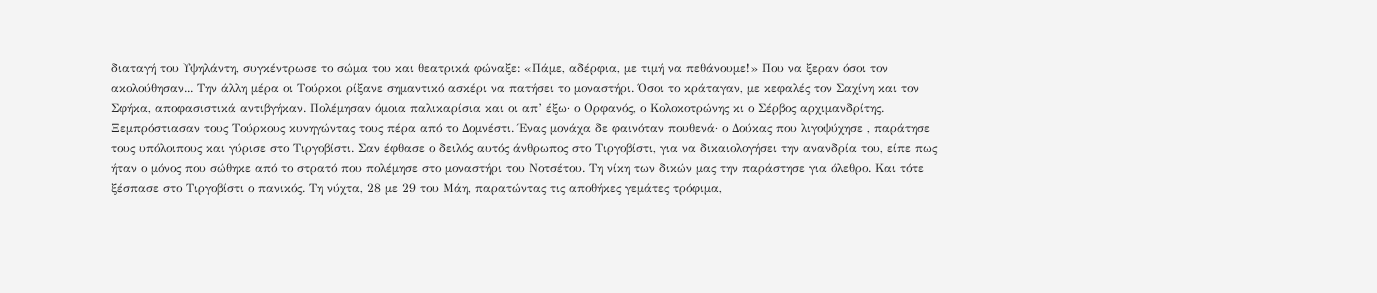διαταγή του Υψηλάντη, συγκέντρωσε το σώμα του και θεατρικά φώναξε: «Πάμε, αδέρφια, με τιμή να πεθάνουμε!» Που να ξεραν όσοι τον ακολούθησαν... Την άλλη μέρα οι Τούρκοι ρίξανε σημαντικό ασκέρι να πατήσει το μοναστήρι. Όσοι το κράταγαν, με κεφαλές τον Σαχίνη και τον Σφήκα, αποφασιστικά αντιβγήκαν. Πολέμησαν όμοια παλικαρίσια και οι απ’ έξω· ο Ορφανός, ο Κολοκοτρώνης κι ο Σέρβος αρχιμανδρίτης. Ξεμπρόστιασαν τους Τούρκους κυνηγώντας τους πέρα από το Δομνέστι. Ένας μονάχα δε φαινόταν πουθενά· ο Δούκας που λιγοψύχησε , παράτησε τους υπόλοιπους και γύρισε στο Τιργοβίστι. Σαν έφθασε ο δειλός αυτός άνθρωπος στο Τιργοβίστι, για να δικαιολογήσει την ανανδρία του, είπε πως ήταν ο μόνος που σώθηκε από το στρατό που πολέμησε στο μοναστήρι του Νοτσέτου. Τη νίκη των δικών μας την παράστησε για όλεθρο. Και τότε ξέσπασε στο Τιργοβίστι ο πανικός. Τη νύχτα, 28 με 29 του Μάη, παρατώντας τις αποθήκες γεμάτες τρόφιμα,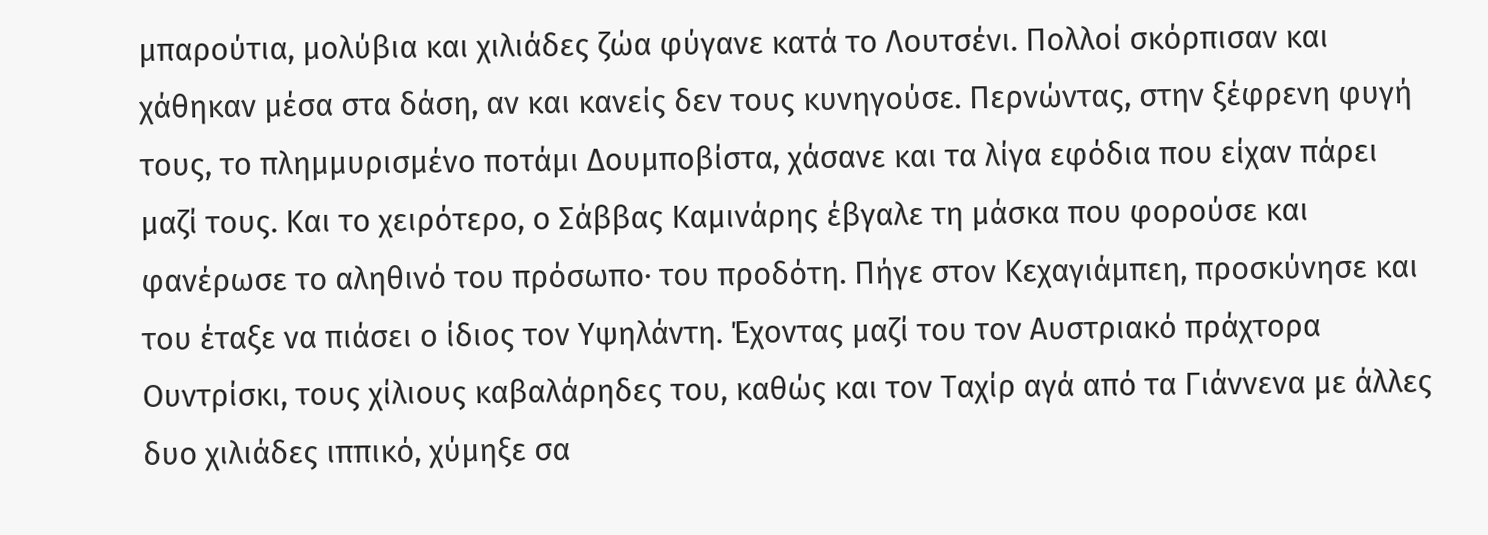μπαρούτια, μολύβια και χιλιάδες ζώα φύγανε κατά το Λουτσένι. Πολλοί σκόρπισαν και χάθηκαν μέσα στα δάση, αν και κανείς δεν τους κυνηγούσε. Περνώντας, στην ξέφρενη φυγή τους, το πλημμυρισμένο ποτάμι Δουμποβίστα, χάσανε και τα λίγα εφόδια που είχαν πάρει μαζί τους. Και το χειρότερο, ο Σάββας Καμινάρης έβγαλε τη μάσκα που φορούσε και φανέρωσε το αληθινό του πρόσωπο· του προδότη. Πήγε στον Κεχαγιάμπεη, προσκύνησε και του έταξε να πιάσει ο ίδιος τον Υψηλάντη. Έχοντας μαζί του τον Αυστριακό πράχτορα Ουντρίσκι, τους χίλιους καβαλάρηδες του, καθώς και τον Ταχίρ αγά από τα Γιάννενα με άλλες δυο χιλιάδες ιππικό, χύμηξε σα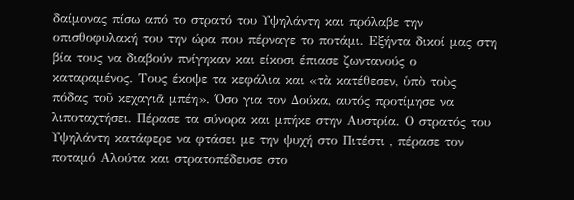δαίμονας πίσω από το στρατό του Υψηλάντη και πρόλαβε την οπισθοφυλακή του την ώρα που πέρναγε το ποτάμι. Εξήντα δικοί μας στη βία τους να διαβούν πνίγηκαν και είκοσι έπιασε ζωντανούς ο καταραμένος. Τους έκοψε τα κεφάλια και «τὰ κατέθεσεν, ὑπὸ τοὺς πόδας τοῦ κεχαγιᾶ μπέη». Όσο για τον Δούκα, αυτός προτίμησε να λιποταχτήσει. Πέρασε τα σύνορα και μπήκε στην Αυστρία. Ο στρατός του Υψηλάντη κατάφερε να φτάσει με την ψυχή στο Πιτέστι , πέρασε τον ποταμό Αλούτα και στρατοπέδευσε στο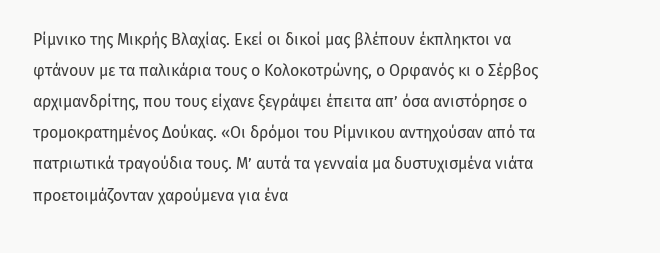Ρίμνικο της Μικρής Βλαχίας. Εκεί οι δικοί μας βλέπουν έκπληκτοι να φτάνουν με τα παλικάρια τους ο Κολοκοτρώνης, ο Ορφανός κι ο Σέρβος αρχιμανδρίτης, που τους είχανε ξεγράψει έπειτα απ’ όσα ανιστόρησε ο τρομοκρατημένος Δούκας. «Οι δρόμοι του Ρίμνικου αντηχούσαν από τα πατριωτικά τραγούδια τους. Μ’ αυτά τα γενναία μα δυστυχισμένα νιάτα προετοιμάζονταν χαρούμενα για ένα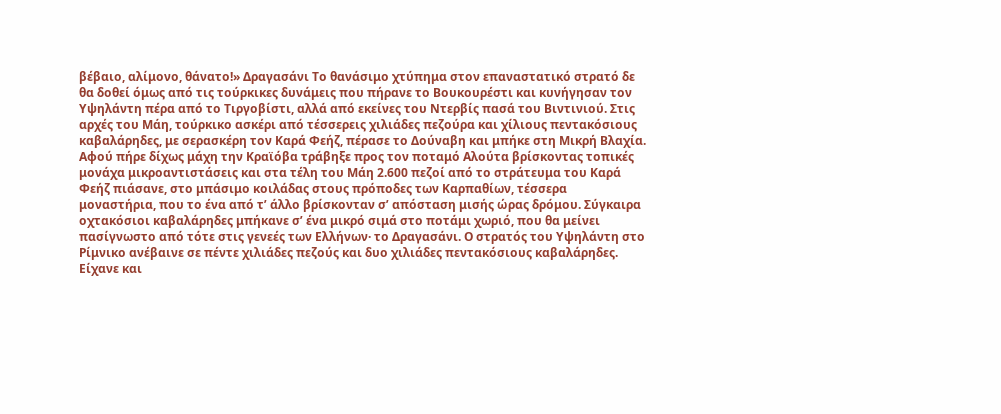βέβαιο, αλίμονο, θάνατο!» Δραγασάνι Το θανάσιμο χτύπημα στον επαναστατικό στρατό δε θα δοθεί όμως από τις τούρκικες δυνάμεις που πήρανε το Βουκουρέστι και κυνήγησαν τον Υψηλάντη πέρα από το Τιργοβίστι, αλλά από εκείνες του Ντερβίς πασά του Βιντινιού. Στις αρχές του Μάη, τούρκικο ασκέρι από τέσσερεις χιλιάδες πεζούρα και χίλιους πεντακόσιους καβαλάρηδες, με σερασκέρη τον Καρά Φεήζ, πέρασε το Δούναβη και μπήκε στη Μικρή Βλαχία. Αφού πήρε δίχως μάχη την Κραϊόβα τράβηξε προς τον ποταμό Αλούτα βρίσκοντας τοπικές μονάχα μικροαντιστάσεις και στα τέλη του Μάη 2.600 πεζοί από το στράτευμα του Καρά Φεήζ πιάσανε, στο μπάσιμο κοιλάδας στους πρόποδες των Καρπαθίων, τέσσερα μοναστήρια, που το ένα από τ’ άλλο βρίσκονταν σ’ απόσταση μισής ώρας δρόμου. Σύγκαιρα οχτακόσιοι καβαλάρηδες μπήκανε σ’ ένα μικρό σιμά στο ποτάμι χωριό, που θα μείνει πασίγνωστο από τότε στις γενεές των Ελλήνων· το Δραγασάνι. Ο στρατός του Υψηλάντη στο Ρίμνικο ανέβαινε σε πέντε χιλιάδες πεζούς και δυο χιλιάδες πεντακόσιους καβαλάρηδες. Είχανε και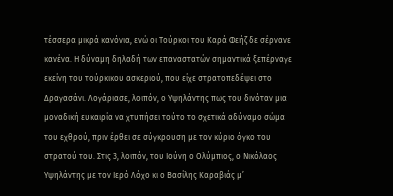τέσσερα μικρά κανόνια, ενώ οι Τούρκοι του Καρά Φεήζ δε σέρνανε κανένα. Η δύναμη δηλαδή των επαναστατών σημαντικά ξεπέρναγε εκείνη του τούρκικου ασκεριού, που είχε στρατοπεδέψει στο Δραγασάνι. Λογάριασε, λοιπόν, ο Υψηλάντης πως του δινόταν μια μοναδική ευκαιρία να χτυπήσει τούτο το σχετικά αδύναμο σώμα του εχθρού, πριν έρθει σε σύγκρουση με τον κύριο όγκο του στρατού του. Στις 3, λοιπόν, του Ιούνη ο Ολύμπιος, ο Νικόλαος Υψηλάντης με τον Ιερό Λόχο κι ο Βασίλης Καραβιάς μ’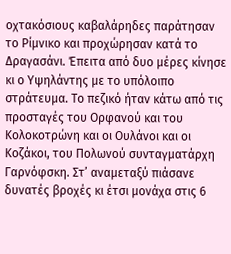οχτακόσιους καβαλάρηδες παράτησαν το Ρίμνικο και προχώρησαν κατά το Δραγασάνι. Έπειτα από δυο μέρες κίνησε κι ο Υψηλάντης με το υπόλοιπο στράτευμα. Το πεζικό ήταν κάτω από τις προσταγές του Ορφανού και του Κολοκοτρώνη και οι Ουλάνοι και οι Κοζάκοι, του Πολωνού συνταγματάρχη Γαρνόφσκη. Στ’ αναμεταξύ πιάσανε δυνατές βροχές κι έτσι μονάχα στις 6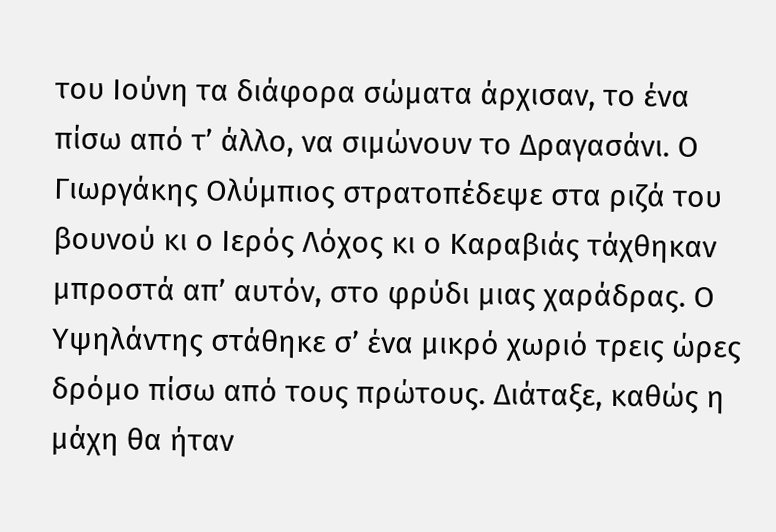του Ιούνη τα διάφορα σώματα άρχισαν, το ένα πίσω από τ’ άλλο, να σιμώνουν το Δραγασάνι. Ο Γιωργάκης Ολύμπιος στρατοπέδεψε στα ριζά του βουνού κι ο Ιερός Λόχος κι ο Καραβιάς τάχθηκαν μπροστά απ’ αυτόν, στο φρύδι μιας χαράδρας. Ο Υψηλάντης στάθηκε σ’ ένα μικρό χωριό τρεις ώρες δρόμο πίσω από τους πρώτους. Διάταξε, καθώς η μάχη θα ήταν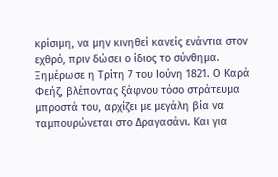κρίσιμη, να μην κινηθεί κανείς ενάντια στον εχθρό, πριν δώσει ο ίδιος το σύνθημα. Ξημέρωσε η Τρίτη 7 του Ιούνη 1821. Ο Καρά Φεήζ, βλέποντας ξάφνου τόσο στράτευμα μπροστά του, αρχίζει με μεγάλη βία να ταμπουρώνεται στο Δραγασάνι. Και για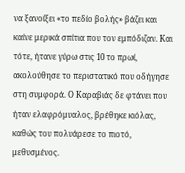να ξανοίξει «το πεδίο βολής» βάζει και καίνε μερικά σπίτια που τον εμπόδιζαν. Και τότε, ήτανε γύρω στις 10 το πρωί, ακολούθησε το περιστατικό που οδήγησε στη συμφορά. Ο Καραβιάς δε φτάνει που ήταν ελαφρόμυαλος, βρέθηκε κιόλας, καθώς του πολυάρεσε το πιοτό, μεθυσμένος.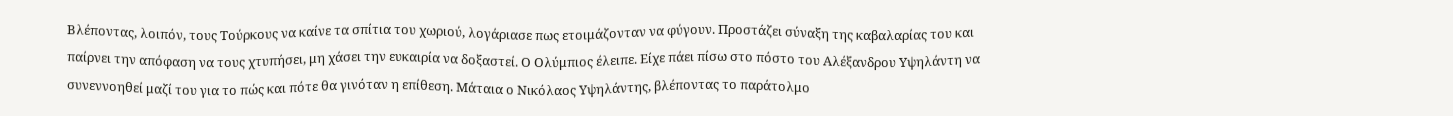Βλέποντας, λοιπόν, τους Τούρκους να καίνε τα σπίτια του χωριού, λογάριασε πως ετοιμάζονταν να φύγουν. Προστάζει σύναξη της καβαλαρίας του και παίρνει την απόφαση να τους χτυπήσει, μη χάσει την ευκαιρία να δοξαστεί. Ο Ολύμπιος έλειπε. Είχε πάει πίσω στο πόστο του Αλέξανδρου Υψηλάντη να συνεννοηθεί μαζί του για το πώς και πότε θα γινόταν η επίθεση. Μάταια ο Νικόλαος Υψηλάντης, βλέποντας το παράτολμο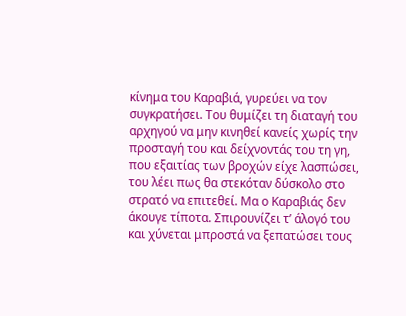κίνημα του Καραβιά, γυρεύει να τον συγκρατήσει. Του θυμίζει τη διαταγή του αρχηγού να μην κινηθεί κανείς χωρίς την προσταγή του και δείχνοντάς του τη γη, που εξαιτίας των βροχών είχε λασπώσει, του λέει πως θα στεκόταν δύσκολο στο στρατό να επιτεθεί. Μα ο Καραβιάς δεν άκουγε τίποτα. Σπιρουνίζει τ’ άλογό του και χύνεται μπροστά να ξεπατώσει τους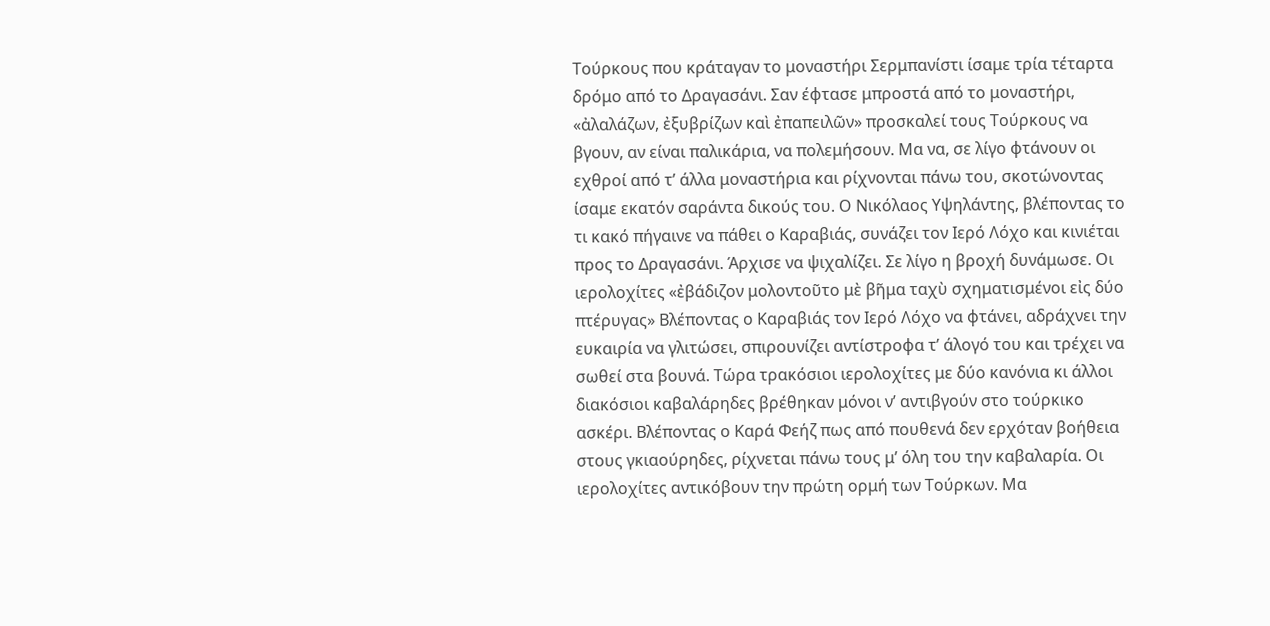Τούρκους που κράταγαν το μοναστήρι Σερμπανίστι ίσαμε τρία τέταρτα δρόμο από το Δραγασάνι. Σαν έφτασε μπροστά από το μοναστήρι, «ἀλαλάζων, ἐξυβρίζων καὶ ἐπαπειλῶν» προσκαλεί τους Τούρκους να βγουν, αν είναι παλικάρια, να πολεμήσουν. Μα να, σε λίγο φτάνουν οι εχθροί από τ’ άλλα μοναστήρια και ρίχνονται πάνω του, σκοτώνοντας ίσαμε εκατόν σαράντα δικούς του. Ο Νικόλαος Υψηλάντης, βλέποντας το τι κακό πήγαινε να πάθει ο Καραβιάς, συνάζει τον Ιερό Λόχο και κινιέται προς το Δραγασάνι. Άρχισε να ψιχαλίζει. Σε λίγο η βροχή δυνάμωσε. Οι ιερολοχίτες «ἐβάδιζον μολοντοῦτο μὲ βῆμα ταχὺ σχηματισμένοι εἰς δύο πτέρυγας» Βλέποντας ο Καραβιάς τον Ιερό Λόχο να φτάνει, αδράχνει την ευκαιρία να γλιτώσει, σπιρουνίζει αντίστροφα τ’ άλογό του και τρέχει να σωθεί στα βουνά. Τώρα τρακόσιοι ιερολοχίτες με δύο κανόνια κι άλλοι διακόσιοι καβαλάρηδες βρέθηκαν μόνοι ν’ αντιβγούν στο τούρκικο ασκέρι. Βλέποντας ο Καρά Φεήζ πως από πουθενά δεν ερχόταν βοήθεια στους γκιαούρηδες, ρίχνεται πάνω τους μ’ όλη του την καβαλαρία. Οι ιερολοχίτες αντικόβουν την πρώτη ορμή των Τούρκων. Μα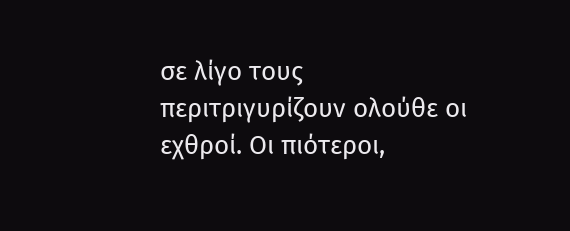σε λίγο τους περιτριγυρίζουν ολούθε οι εχθροί. Οι πιότεροι,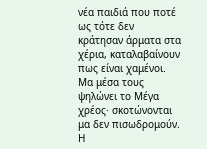νέα παιδιά που ποτέ ως τότε δεν κράτησαν άρματα στα χέρια, καταλαβαίνουν πως είναι χαμένοι. Μα μέσα τους ψηλώνει το Μέγα χρέος· σκοτώνονται μα δεν πισωδρομούν. Η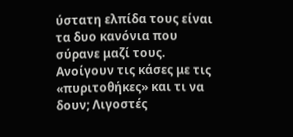ύστατη ελπίδα τους είναι τα δυο κανόνια που σύρανε μαζί τους. Ανοίγουν τις κάσες με τις «πυριτοθήκες» και τι να δουν; Λιγοστές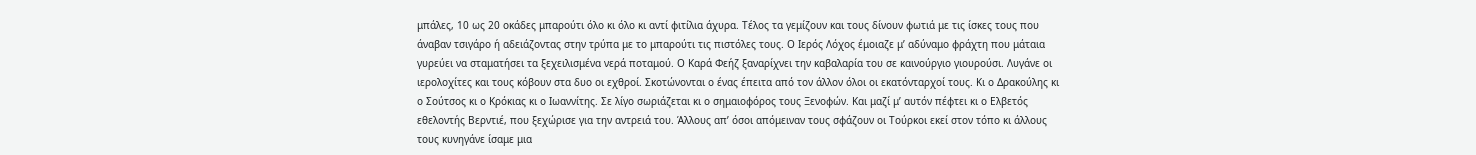μπάλες, 10 ως 20 οκάδες μπαρούτι όλο κι όλο κι αντί φιτίλια άχυρα. Τέλος τα γεμίζουν και τους δίνουν φωτιά με τις ίσκες τους που άναβαν τσιγάρο ή αδειάζοντας στην τρύπα με το μπαρούτι τις πιστόλες τους. Ο Ιερός Λόχος έμοιαζε μ’ αδύναμο φράχτη που μάταια γυρεύει να σταματήσει τα ξεχειλισμένα νερά ποταμού. Ο Καρά Φεήζ ξαναρίχνει την καβαλαρία του σε καινούργιο γιουρούσι. Λυγάνε οι ιερολοχίτες και τους κόβουν στα δυο οι εχθροί. Σκοτώνονται ο ένας έπειτα από τον άλλον όλοι οι εκατόνταρχοί τους. Κι ο Δρακούλης κι ο Σούτσος κι ο Κρόκιας κι ο Ιωαννίτης. Σε λίγο σωριάζεται κι ο σημαιοφόρος τους Ξενοφών. Και μαζί μ’ αυτόν πέφτει κι ο Ελβετός εθελοντής Βερντιέ, που ξεχώρισε για την αντρειά του. Άλλους απ’ όσοι απόμειναν τους σφάζουν οι Τούρκοι εκεί στον τόπο κι άλλους τους κυνηγάνε ίσαμε μια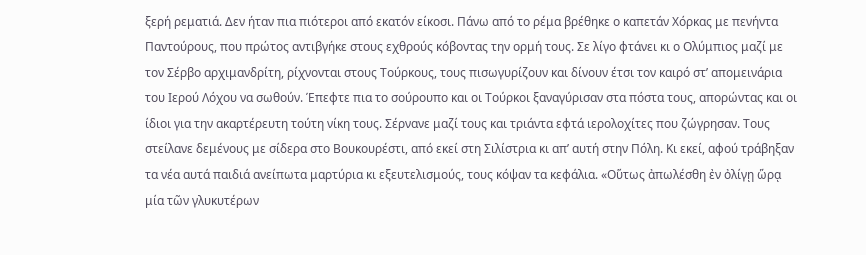ξερή ρεματιά. Δεν ήταν πια πιότεροι από εκατόν είκοσι. Πάνω από το ρέμα βρέθηκε ο καπετάν Χόρκας με πενήντα Παντούρους, που πρώτος αντιβγήκε στους εχθρούς κόβοντας την ορμή τους. Σε λίγο φτάνει κι ο Ολύμπιος μαζί με τον Σέρβο αρχιμανδρίτη, ρίχνονται στους Τούρκους, τους πισωγυρίζουν και δίνουν έτσι τον καιρό στ’ απομεινάρια του Ιερού Λόχου να σωθούν. Έπεφτε πια το σούρουπο και οι Τούρκοι ξαναγύρισαν στα πόστα τους, απορώντας και οι ίδιοι για την ακαρτέρευτη τούτη νίκη τους. Σέρνανε μαζί τους και τριάντα εφτά ιερολοχίτες που ζώγρησαν. Τους στείλανε δεμένους με σίδερα στο Βουκουρέστι, από εκεί στη Σιλίστρια κι απ’ αυτή στην Πόλη. Κι εκεί, αφού τράβηξαν τα νέα αυτά παιδιά ανείπωτα μαρτύρια κι εξευτελισμούς, τους κόψαν τα κεφάλια. «Οὕτως ἀπωλέσθη ἐν ὀλίγῃ ὥρᾳ μία τῶν γλυκυτέρων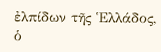ἐλπίδων τῆς Ἑλλάδος, ὁ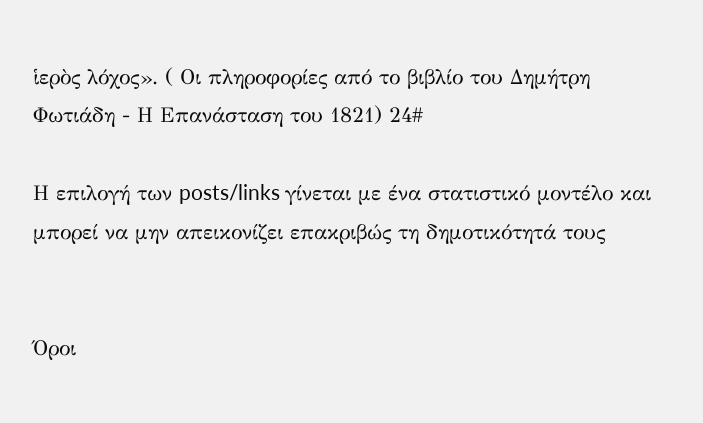ἱερὸς λόχος». ( Οι πληροφορίες από το βιβλίο του Δημήτρη Φωτιάδη - Η Επανάσταση του 1821) 24#

Η επιλογή των posts/links γίνεται με ένα στατιστικό μοντέλο και μπορεί να μην απεικονίζει επακριβώς τη δημοτικότητά τους


Όροι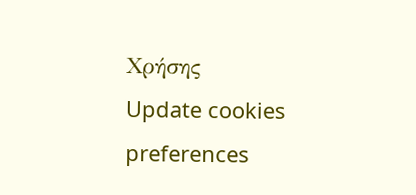Χρήσης
Update cookies preferences